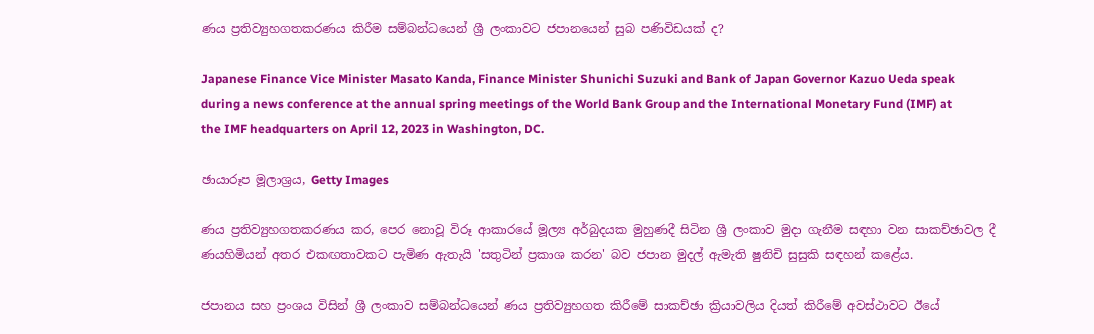ණය ප්‍රතිව්‍යුහගතකරණය කිරීම සම්බන්ධයෙන් ශ්‍රී ලංකාවට ජපානයෙන් සුබ පණිවිඩයක් ද?

Japanese Finance Vice Minister Masato Kanda, Finance Minister Shunichi Suzuki and Bank of Japan Governor Kazuo Ueda speak during a news conference at the annual spring meetings of the World Bank Group and the International Monetary Fund (IMF) at the IMF headquarters on April 12, 2023 in Washington, DC.

ඡායාරූප මූලාශ්‍රය, Getty Images

ණය ප්‍රතිව්‍යුහගතකරණය කර, පෙර නොවූ විරූ ආකාරයේ මූල්‍ය අර්බුදයක මුහුණදී සිටින ශ්‍රී ලංකාව මුදා ගැනීම සඳහා වන සාකච්ඡාවල දී ණයහිමියන් අතර එකඟතාවකට පැමිණ ඇතැයි 'සතුටින් ප්‍රකාශ කරන' බව ජපාන මුදල් ඇමැති ෂුනිචි සුසුකි සඳහන් කළේය.

ජපානය සහ ප්‍රංශය විසින් ශ්‍රී ලංකාව සම්බන්ධයෙන් ණය ප්‍රතිව්‍යුහගත කිරීමේ සාකච්ඡා ක්‍රියාවලිය දියත් කිරීමේ අවස්ථාවට ඊයේ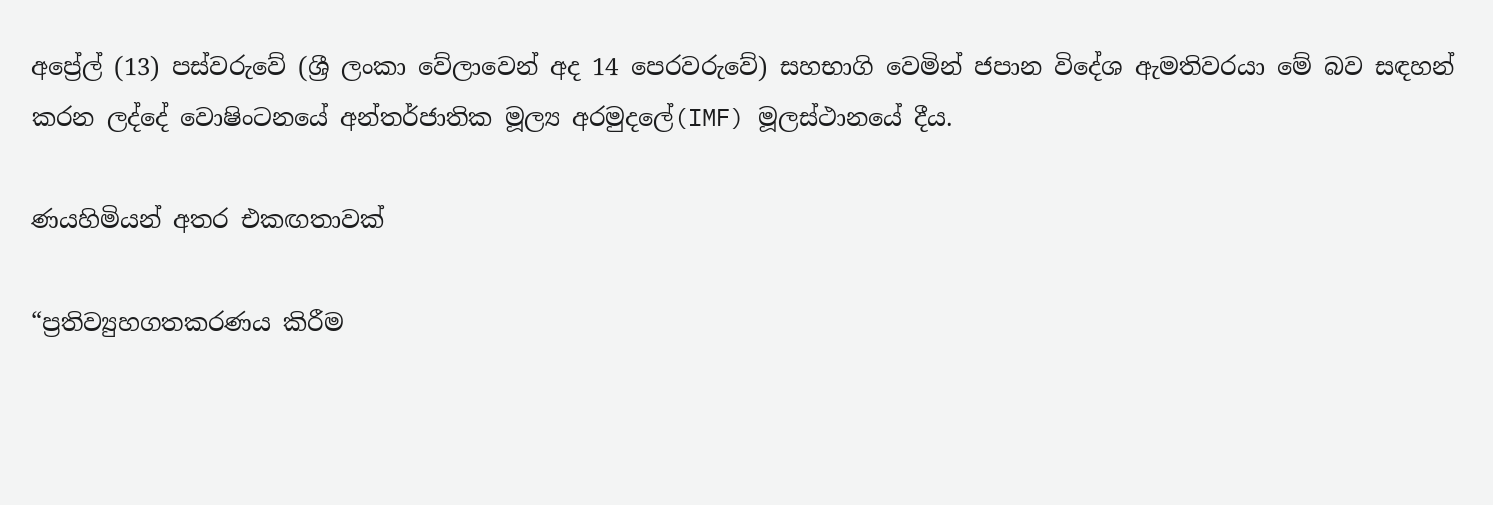අප්‍රේල් (13) පස්වරුවේ (ශ්‍රී ලංකා වේලාවෙන් අද 14 පෙරවරුවේ) සහභාගි වෙමින් ජපාන විදේශ ඇමතිවරයා මේ බව සඳහන් කරන ලද්දේ වොෂිංටනයේ අන්තර්ජාතික මූල්‍ය අරමුදලේ(IMF) මූලස්ථානයේ දීය.

ණයහිමියන් අතර එකඟතාවක්

“ප්‍රතිව්‍යුහගතකරණය කිරීම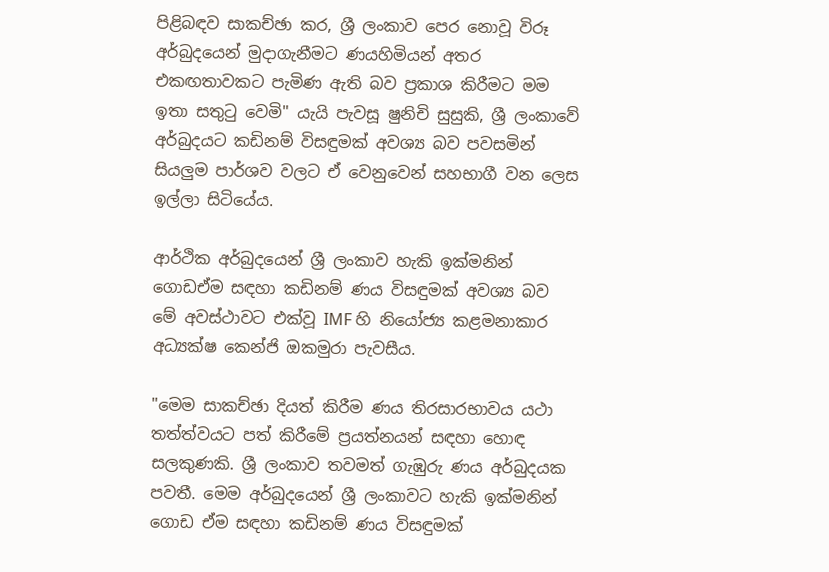පිළිබඳව සාකච්ඡා කර, ශ්‍රී ලංකාව පෙර නොවූ විරූ අර්බුදයෙන් මුදාගැනීමට ණයහිමියන් අතර එකඟතාවකට පැමිණ ඇති බව ප්‍රකාශ කිරීමට මම ඉතා සතුටු වෙමි" යැයි පැවසූ ෂුනිචි සුසුකි, ශ්‍රී ලංකාවේ අර්බුදයට කඩිනම් විසඳුමක් අවශ්‍ය බව පවසමින් සියලුම පාර්ශව වලට ඒ වෙනුවෙන් සහභාගී වන ලෙස ඉල්ලා සිටියේය.

ආර්ථික අර්බුදයෙන් ශ්‍රී ලංකාව හැකි ඉක්මනින් ගොඩඒම සඳහා කඩිනම් ණය විසඳුමක් අවශ්‍ය බව මේ අවස්ථාවට එක්වූ IMF හි නියෝජ්‍ය කළමනාකාර අධ්‍යක්ෂ කෙන්ජි ඔකමුරා පැවසීය.

"මෙම සාකච්ඡා දියත් කිරීම ණය තිරසාරභාවය යථා තත්ත්වයට පත් කිරීමේ ප්‍රයත්නයන් සඳහා හොඳ සලකුණකි. ශ්‍රී ලංකාව තවමත් ගැඹුරු ණය අර්බුදයක පවතී. මෙම අර්බුදයෙන් ශ්‍රී ලංකාවට හැකි ඉක්මනින් ගොඩ ඒම සඳහා කඩිනම් ණය විසඳුමක්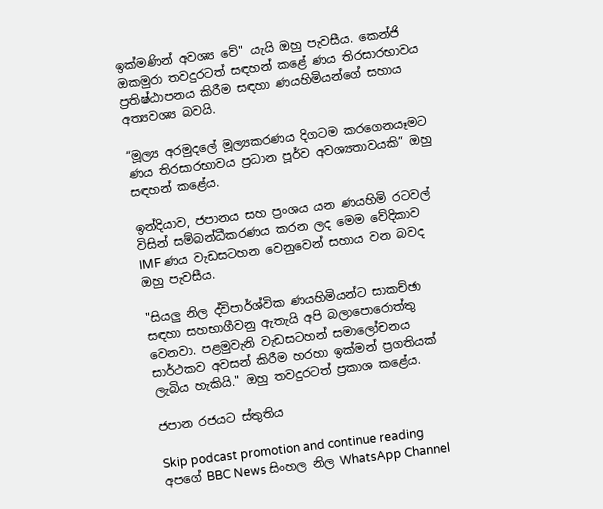ඉක්මණින් අවශ්‍ය වේ" යැයි ඔහු පැවසීය. කෙන්ජි ඔකමුරා තවදුරටත් සඳහන් කළේ ණය තිරසාරභාවය ප්‍රතිෂ්ඨාපනය කිරීම සඳහා ණයහිමියන්ගේ සහාය අත්‍යවශ්‍ය බවයි.

“මූල්‍ය අරමුදලේ මූල්‍යකරණය දිගටම කරගෙනයෑමට ණය තිරසාරභාවය ප්‍රධාන පූර්ව අවශ්‍යතාවයකි” ඔහු සඳහන් කළේය.

ඉන්දියාව, ජපානය සහ ප්‍රංශය යන ණයහිමි රටවල් විසින් සම්බන්ධීකරණය කරන ලද මෙම වේදිකාව IMF ණය වැඩසටහන වෙනුවෙන් සහාය වන බවද ඔහු පැවසීය.

"සියලු නිල ද්විපාර්ශ්වික ණයහිමියන්ට සාකච්ඡා සඳහා සහභාගීවනු ඇතැයි අපි බලාපොරොත්තු වෙනවා. පළමුවැනි වැඩසටහන් සමාලෝචනය සාර්ථකව අවසන් කිරීම හරහා ඉක්මන් ප්‍රගතියක් ලැබිය හැකියි." ඔහු තවදුරටත් ප්‍රකාශ කළේය.

ජපාන රජයට ස්තුතිය

Skip podcast promotion and continue reading
අපගේ BBC News සිංහල නිල WhatsApp Channel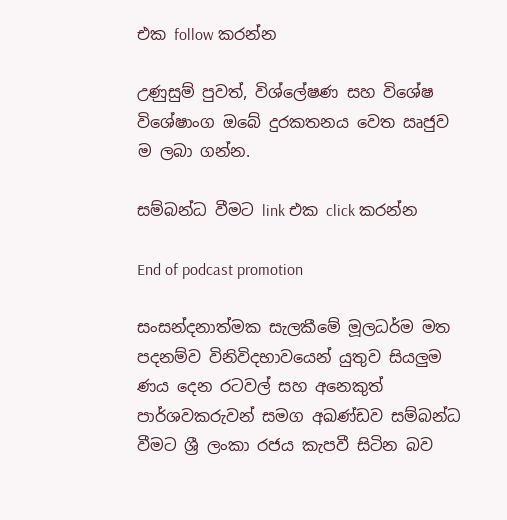එක follow කරන්න

උණුසුම් පුවත්, විශ්ලේෂණ සහ විශේෂ විශේෂාංග ඔබේ දුරකතනය වෙත ඍජුව ම ලබා ගන්න.

සම්බන්ධ වීමට link එක click කරන්න

End of podcast promotion

සංසන්දනාත්මක සැලකීමේ මූලධර්ම මත පදනම්ව විනිවිදභාවයෙන් යුතුව සියලුම ණය දෙන රටවල් සහ අනෙකුත් පාර්ශවකරුවන් සමග අඛණ්ඩව සම්බන්ධ වීමට ශ්‍රී ලංකා රජය කැපවී සිටින බව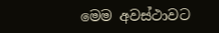මෙම අවස්ථාවට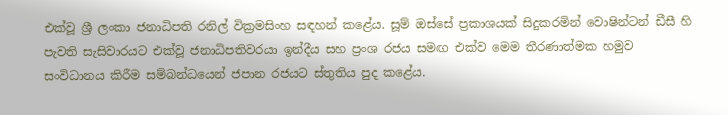එක්වූ ශ්‍රී ලංකා ජනාධිපති රනිල් වික්‍රමසිංහ සඳහන් කළේය. සූම් ඔස්සේ ප්‍රකාශයක් සිදුකරමින් වොෂින්ටන් ඩීසී හි පැවති සැසිවාරයට එක්වූ ජනාධිපතිවරයා ඉන්දීය සහ ප්‍රංශ රජය සමඟ එක්ව මෙම තීරණාත්මක හමුව සංවිධානය කිරීම සම්බන්ධයෙන් ජපාන රජයට ස්තුතිය පුද කළේය.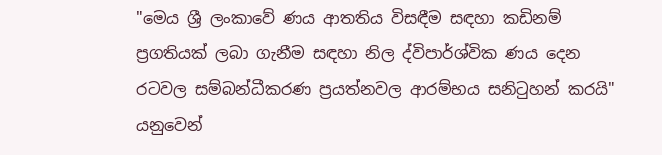"මෙය ශ්‍රී ලංකාවේ ණය ආතතිය විසඳීම සඳහා කඩිනම් ප්‍රගතියක් ලබා ගැනීම සඳහා නිල ද්විපාර්ශ්වික ණය දෙන රටවල සම්බන්ධීකරණ ප්‍රයත්නවල ආරම්භය සනිටුහන් කරයි" යනුවෙන්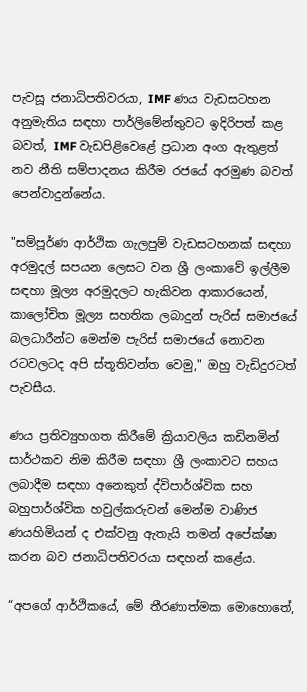පැවසූ ජනාධිපතිවරයා, IMF ණය වැඩසටහන අනුමැතිය සඳහා පාර්ලිමේන්තුවට ඉදිරිපත් කළ බවත්, IMF වැඩපිළිවෙළේ ප්‍රධාන අංග ඇතුළත් නව නීති සම්පාදනය කිරීම රජයේ අරමුණ බවත් පෙන්වාදුන්නේය.

"සම්පූර්ණ ආර්ථික ගැලපුම් වැඩසටහනක් සඳහා අරමුදල් සපයන ලෙසට වන ශ්‍රී ලංකාවේ ඉල්ලීම සඳහා මූල්‍ය අරමුදලට හැකිවන ආකාරයෙන්, කාලෝචිත මූල්‍ය සහතික ලබාදුන් පැරිස් සමාජයේ බලධාරීන්ට මෙන්ම පැරිස් සමාජයේ නොවන රටවලටද අපි ස්තූතිවන්ත වෙමු," ඔහු වැඩිදුරටත් පැවසීය.

ණය ප්‍රතිව්‍යුහගත කිරීමේ ක්‍රියාවලිය කඩිනමින් සාර්ථකව නිම කිරීම සඳහා ශ්‍රී ලංකාවට සහය ලබාදීම සඳහා අනෙකුත් ද්විපාර්ශ්වික සහ බහුපාර්ශ්වික හවුල්කරුවන් මෙන්ම වාණිජ ණයහිමියන් ද එක්වනු ඇතැයි තමන් අපේක්ෂා කරන බව ජනාධිපතිවරයා සඳහන් කළේය.

“අපගේ ආර්ථිකයේ, මේ තීරණාත්මක මොහොතේ,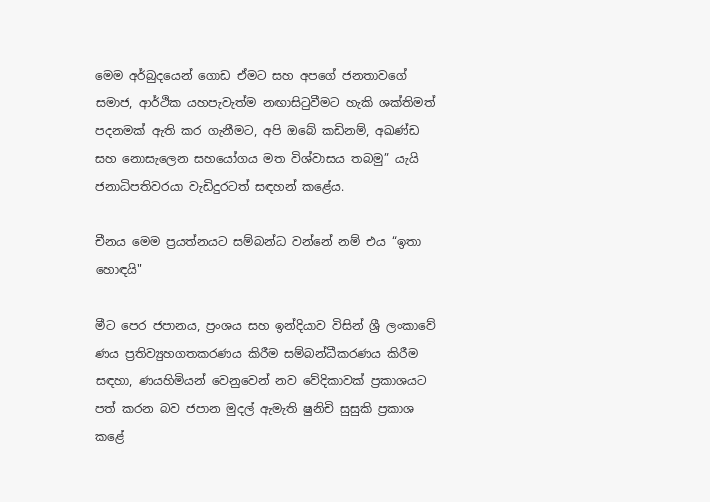මෙම අර්බුදයෙන් ගොඩ ඒමට සහ අපගේ ජනතාවගේ සමාජ, ආර්ථික යහපැවැත්ම නඟාසිටුවීමට හැකි ශක්තිමත් පදනමක් ඇති කර ගැනීමට, අපි ඔබේ කඩිනම්, අඛණ්ඩ සහ නොසැලෙන සහයෝගය මත විශ්වාසය තබමු” යැයි ජනාධිපතිවරයා වැඩිදුරටත් සඳහන් කළේය.

චීනය මෙම ප්‍රයත්නයට සම්බන්ධ වන්නේ නම් එය “ඉතා හොඳයි"

මීට පෙර ජපානය, ප්‍රංශය සහ ඉන්දියාව විසින් ශ්‍රී ලංකාවේ ණය ප්‍රතිව්‍යුහගතකරණය කිරීම සම්බන්ධීකරණය කිරීම සඳහා, ණයහිමියන් වෙනුවෙන් නව වේදිකාවක් ප්‍රකාශයට පත් කරන බව ජපාන මුදල් ඇමැති ෂුනිචි සුසුකි ප්‍රකාශ කළේ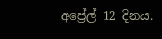අප්‍රේල් 12 දිනය.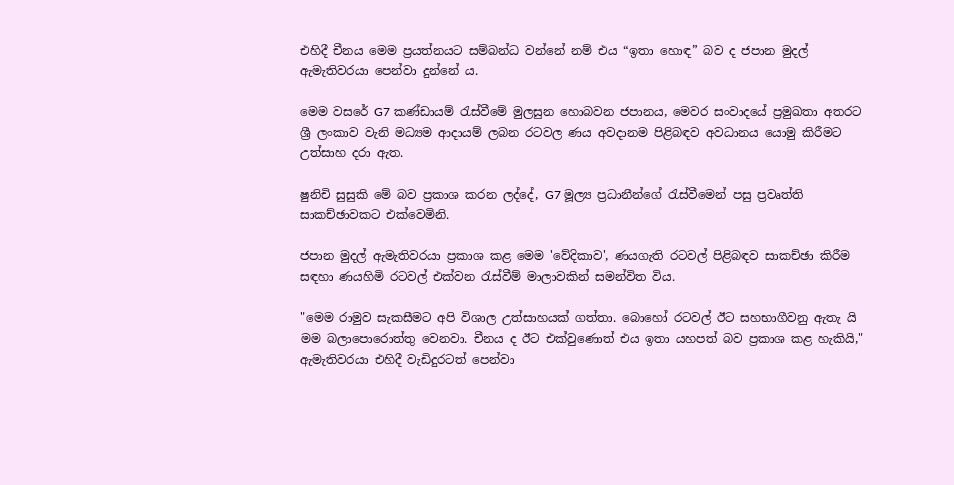එහිදී චීනය මෙම ප්‍රයත්නයට සම්බන්ධ වන්නේ නම් එය “ඉතා හොඳ” බව ද ජපාන මුදල් ඇමැතිවරයා පෙන්වා දුන්නේ ය.

මෙම වසරේ G7 කණ්ඩායම් රැස්වීමේ මුලසුන හොබවන ජපානය, මෙවර සංවාදයේ ප්‍රමුඛතා අතරට ශ්‍රී ලංකාව වැනි මධ්‍යම ආදායම් ලබන රටවල ණය අවදානම පිළිබඳව අවධානය යොමු කිරීමට උත්සාහ දරා ඇත.

ෂුනිචි සුසුකි මේ බව ප්‍රකාශ කරන ලද්දේ, G7 මූල්‍ය ප්‍රධානීන්ගේ රැස්වීමෙන් පසු ප්‍රවෘත්ති සාකච්ඡාවකට එක්වෙමිනි.

ජපාන මුදල් ඇමැතිවරයා ප්‍රකාශ කළ මෙම 'වේදිකාව', ණයගැති රටවල් පිළිබඳව සාකච්ඡා කිරීම සඳහා ණයහිමි රටවල් එක්වන රැස්වීම් මාලාවකින් සමන්විත විය.

"මෙම රාමුව සැකසීමට අපි විශාල උත්සාහයක් ගත්තා. බොහෝ රටවල් ඊට සහභාගීවනු ඇතැ යි මම බලාපොරොත්තු වෙනවා. චීනය ද ඊට එක්වුණොත් එය ඉතා යහපත් බව ප්‍රකාශ කළ හැකියි," ඇමැතිවරයා එහිදී වැඩිදුරටත් පෙන්වා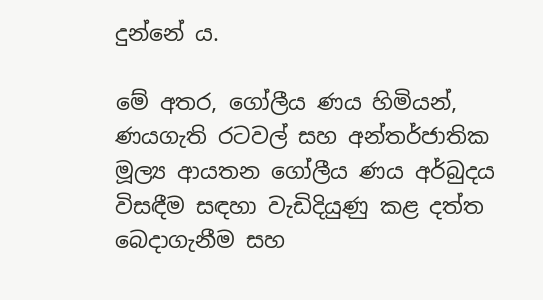දුන්නේ ය.

මේ අතර, ගෝලීය ණය හිමියන්, ණයගැති රටවල් සහ අන්තර්ජාතික මූල්‍ය ආයතන ගෝලීය ණය අර්බුදය විසඳීම සඳහා වැඩිදියුණු කළ දත්ත බෙදාගැනීම සහ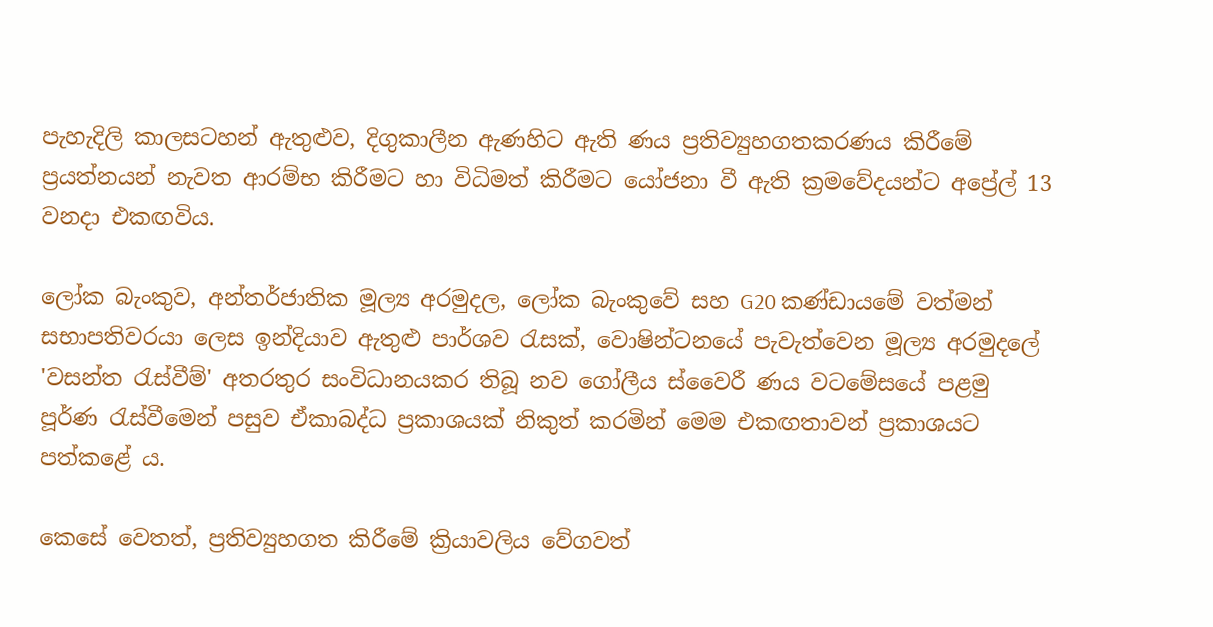පැහැදිලි කාලසටහන් ඇතුළුව, දිගුකාලීන ඇණහිට ඇති ණය ප්‍රතිව්‍යුහගතකරණය කිරීමේ ප්‍රයත්නයන් නැවත ආරම්භ කිරීමට හා විධිමත් කිරීමට යෝජනා වී ඇති ක්‍රමවේදයන්ට අප්‍රේල් 13 වනදා එකඟවිය.

ලෝක බැංකුව, අන්තර්ජාතික මූල්‍ය අරමුදල, ලෝක බැංකුවේ සහ G20 කණ්ඩායමේ වත්මන් සභාපතිවරයා ලෙස ඉන්දියාව ඇතුළු පාර්ශව රැසක්, වොෂින්ටනයේ පැවැත්වෙන මූල්‍ය අරමුදලේ 'වසන්ත රැස්වීම්' අතරතුර සංවිධානයකර තිබූ නව ගෝලීය ස්වෛරී ණය වටමේසයේ පළමු පූර්ණ රැස්වීමෙන් පසුව ඒකාබද්ධ ප්‍රකාශයක් නිකුත් කරමින් මෙම එකඟතාවන් ප්‍රකාශයට පත්කළේ ය.

කෙසේ වෙතත්, ප්‍රතිව්‍යුහගත කිරීමේ ක්‍රියාවලිය වේගවත්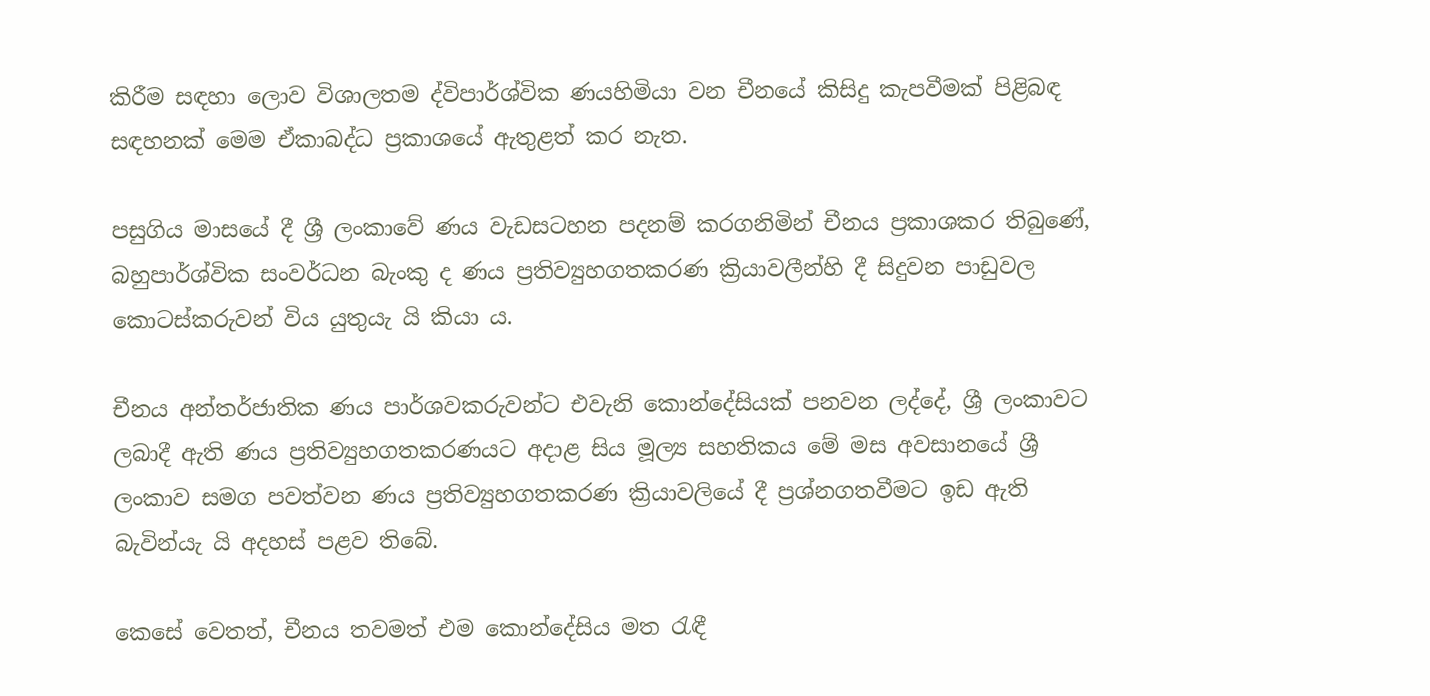කිරීම සඳහා ලොව විශාලතම ද්විපාර්ශ්වික ණයහිමියා වන චීනයේ කිසිදු කැපවීමක් පිළිබඳ සඳහනක් මෙම ඒකාබද්ධ ප්‍රකාශයේ ඇතුළත් කර නැත.

පසුගිය මාසයේ දී ශ්‍රී ලංකාවේ ණය වැඩසටහන පදනම් කරගනිමින් චීනය ප්‍රකාශකර තිබුණේ, බහුපාර්ශ්වික සංවර්ධන බැංකු ද ණය ප්‍රතිව්‍යුහගතකරණ ක්‍රියාවලීන්හි දී සිදුවන පාඩුවල කොටස්කරුවන් විය යුතුයැ යි කියා ය.

චීනය අන්තර්ජාතික ණය පාර්ශවකරුවන්ට එවැනි කොන්දේසියක් පනවන ලද්දේ, ශ්‍රී ලංකාවට ලබාදී ඇති ණය ප්‍රතිව්‍යුහගතකරණයට අදාළ සිය මූල්‍ය සහතිකය මේ මස අවසානයේ ශ්‍රී ලංකාව සමග පවත්වන ණය ප්‍රතිව්‍යුහගතකරණ ක්‍රියාවලියේ දී ප්‍රශ්නගතවීමට ඉඩ ඇති බැවින්යැ යි අදහස් පළව තිබේ.

කෙසේ වෙතත්, චීනය තවමත් එම කොන්දේසිය මත රැඳී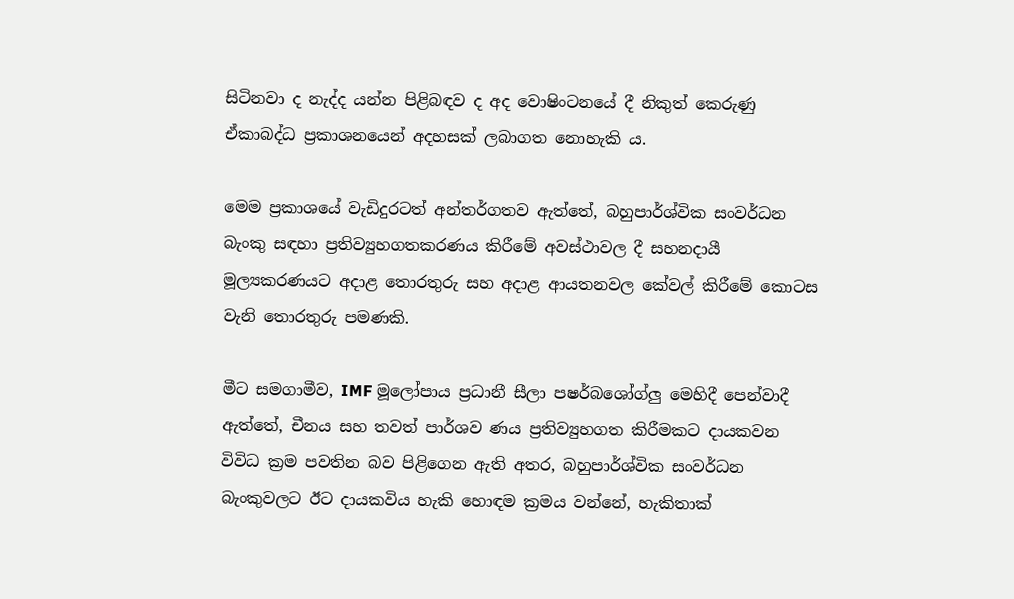සිටිනවා ද නැද්ද යන්න පිළිබඳව ද අද වොෂිංටනයේ දී නිකුත් කෙරුණු ඒකාබද්ධ ප්‍රකාශනයෙන් අදහසක් ලබාගත නොහැකි ය.

මෙම ප්‍රකාශයේ වැඩිදුරටත් අන්තර්ගතව ඇත්තේ, බහුපාර්ශ්වික සංවර්ධන බැංකු සඳහා ප්‍රතිව්‍යුහගතකරණය කිරීමේ අවස්ථාවල දී සහනදායී මූල්‍යකරණයට අදාළ තොරතුරු සහ අදාළ ආයතනවල කේවල් කිරීමේ කොටස වැනි තොරතුරු පමණකි.

මීට සමගාමීව, IMF මූලෝපාය ප්‍රධානී සීලා පෂර්බශෝග්ලු මෙහිදී පෙන්වාදී ඇත්තේ, චීනය සහ තවත් පාර්ශව ණය ප්‍රතිව්‍යුහගත කිරීමකට දායකවන විවිධ ක්‍රම පවතින බව පිළිගෙන ඇති අතර, බහුපාර්ශ්වික සංවර්ධන බැංකුවලට ඊට දායකවිය හැකි හොඳම ක්‍රමය වන්නේ, හැකිතාක්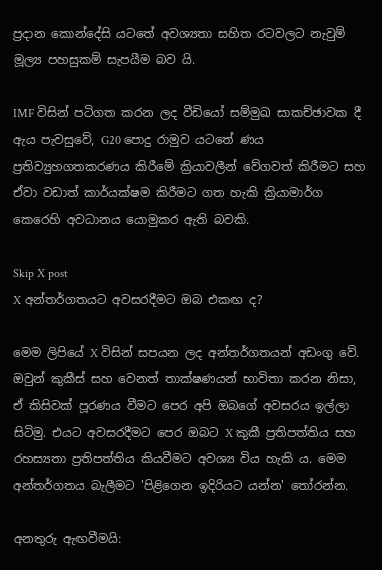ප්‍රදාන කොන්දේසි යටතේ අවශ්‍යතා සහිත රටවලට නැවුම් මූල්‍ය පහසුකම් සැපයීම බව යි.

IMF විසින් පටිගත කරන ලද වීඩියෝ සම්මුඛ සාකච්ඡාවක දී ඇය පැවසුවේ, G20 පොදු රාමුව යටතේ ණය ප්‍රතිව්‍යුහගතකරණය කිරීමේ ක්‍රියාවලීන් වේගවත් කිරීමට සහ ඒවා වඩාත් කාර්යක්ෂම කිරීමට ගත හැකි ක්‍රියාමාර්ග කෙරෙහි අවධානය යොමුකර ඇති බවකි.

Skip X post
X අන්තර්ගතයට අවසරදීමට ඔබ එකඟ ද?

මෙම ලිපියේ X විසින් සපයන ලද අන්තර්ගතයන් අඩංගු වේ. ඔවුන් කුකීස් සහ වෙනත් තාක්ෂණයන් භාවිතා කරන නිසා, ඒ කිසිවක් පූරණය වීමට පෙර අපි ඔබගේ අවසරය ඉල්ලා සිටිමු. එයට අවසරදීමට පෙර ඔබට X කුකී ප්‍රතිපත්තිය සහ රහස්‍යතා ප්‍රතිපත්තිය කියවීමට අවශ්‍ය විය හැකි ය. මෙම අන්තර්ගතය බැලීමට 'පිළිගෙන ඉදිරියට යන්න' තෝරන්න.

අනතුරු ඇඟවීමයි: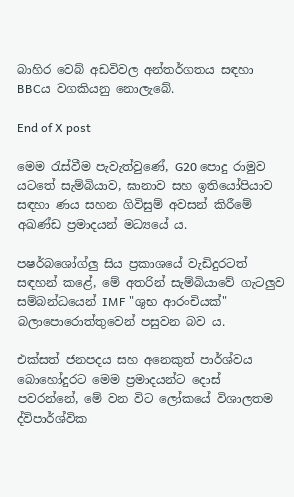බාහිර වෙබ් අඩවිවල අන්තර්ගතය සඳහා BBCය වගකියනු නොලැබේ.

End of X post

මෙම රැස්වීම පැවැත්වුණේ, G20 පොදු රාමුව යටතේ සැම්බියාව, ඝානාව සහ ඉතියෝපියාව සඳහා ණය සහන ගිවිසුම් අවසන් කිරීමේ අඛණ්ඩ ප්‍රමාදයන් මධ්‍යයේ ය.

පෂර්බශෝග්ලු සිය ප්‍රකාශයේ වැඩිදුරටත් සඳහන් කළේ, මේ අතරින් සැම්බියාවේ ගැටලුව සම්බන්ධයෙන් IMF "ශුභ ආරංචියක්" බලාපොරොත්තුවෙන් පසුවන බව ය.

එක්සත් ජනපදය සහ අනෙකුත් පාර්ශ්වය බොහෝදුරට මෙම ප්‍රමාදයන්ට දොස් පවරන්නේ, මේ වන විට ලෝකයේ විශාලතම ද්විපාර්ශ්වික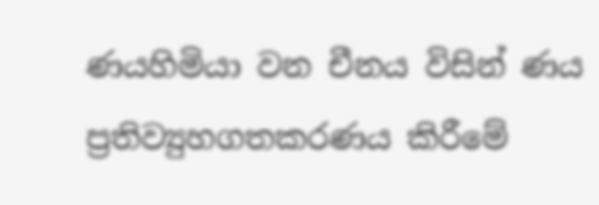ණයහිමියා වන චීනය විසින් ණය ප්‍රතිව්‍යුහගතකරණය කිරීමේ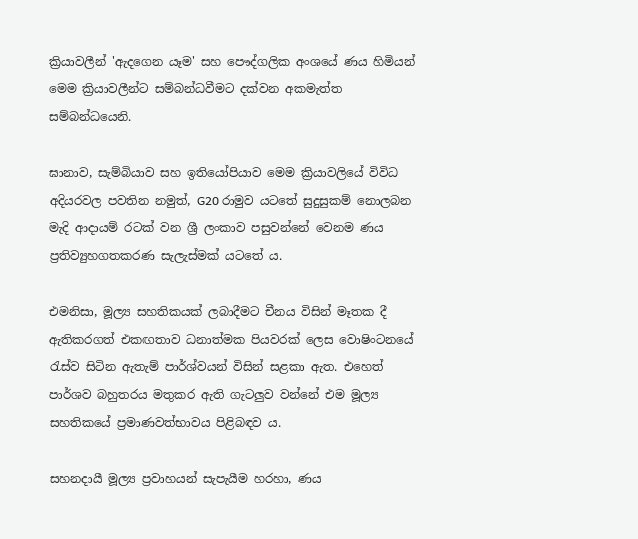ක්‍රියාවලීන් 'ඇදගෙන යෑම' සහ පෞද්ගලික අංශයේ ණය හිමියන් මෙම ක්‍රියාවලීන්ට සම්බන්ධවීමට දක්වන අකමැත්ත සම්බන්ධයෙනි.

ඝානාව, සැම්බියාව සහ ඉතියෝපියාව මෙම ක්‍රියාවලියේ විවිධ අදියරවල පවතින නමුත්, G20 රාමුව යටතේ සුදුසුකම් නොලබන මැදි ආදායම් රටක් වන ශ්‍රී ලංකාව පසුවන්නේ වෙනම ණය ප්‍රතිව්‍යුහගතකරණ සැලැස්මක් යටතේ ය.

එමනිසා, මූල්‍ය සහතිකයක් ලබාදීමට චීනය විසින් මෑතක දී ඇතිකරගත් එකඟතාව ධනාත්මක පියවරක් ලෙස වොෂිංටනයේ රැස්ව සිටින ඇතැම් පාර්ශ්වයන් විසින් සළකා ඇත. එහෙත් පාර්ශව බහුතරය මතුකර ඇති ගැටලුව වන්නේ එම මූල්‍ය සහතිකයේ ප්‍රමාණවත්භාවය පිළිබඳව ය.

සහනදායී මූල්‍ය ප්‍රවාහයන් සැපැයීම හරහා, ණය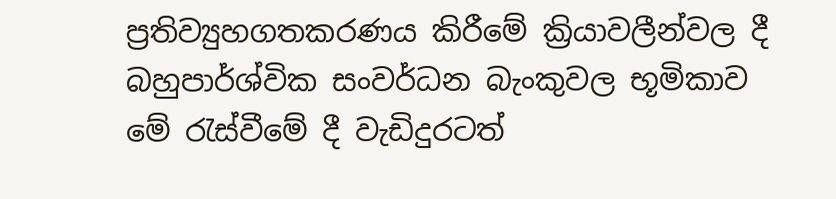ප්‍රතිව්‍යුහගතකරණය කිරීමේ ක්‍රියාවලීන්වල දී බහුපාර්ශ්වික සංවර්ධන බැංකුවල භූමිකාව මේ රැස්වීමේ දී වැඩිදුරටත්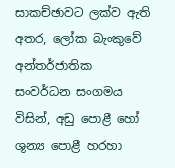සාකච්ඡාවට ලක්ව ඇති අතර, ලෝක බැංකුවේ අන්තර්ජාතික සංවර්ධන සංගමය විසින්, අඩු පොළී හෝ ශුන්‍ය පොළී හරහා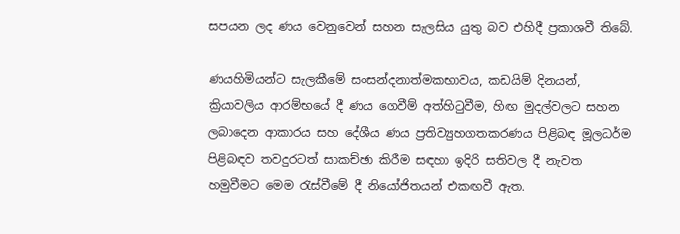සපයන ලද ණය වෙනුවෙන් සහන සැලසිය යුතු බව එහිදී ප්‍රකාශවී තිබේ.

ණයහිමියන්ට සැලකීමේ සංසන්දනාත්මකභාවය, කඩයිම් දිනයන්, ක්‍රියාවලිය ආරම්භයේ දී ණය ගෙවීම් අත්හිටුවීම, හිඟ මුදල්වලට සහන ලබාදෙන ආකාරය සහ දේශීය ණය ප්‍රතිව්‍යුහගතකරණය පිළිබඳ මූලධර්ම පිළිබඳව තවදුරටත් සාකච්ඡා කිරීම සඳහා ඉදිරි සතිවල දී නැවත හමුවීමට මෙම රැස්වීමේ දී නියෝජිතයන් එකඟවී ඇත.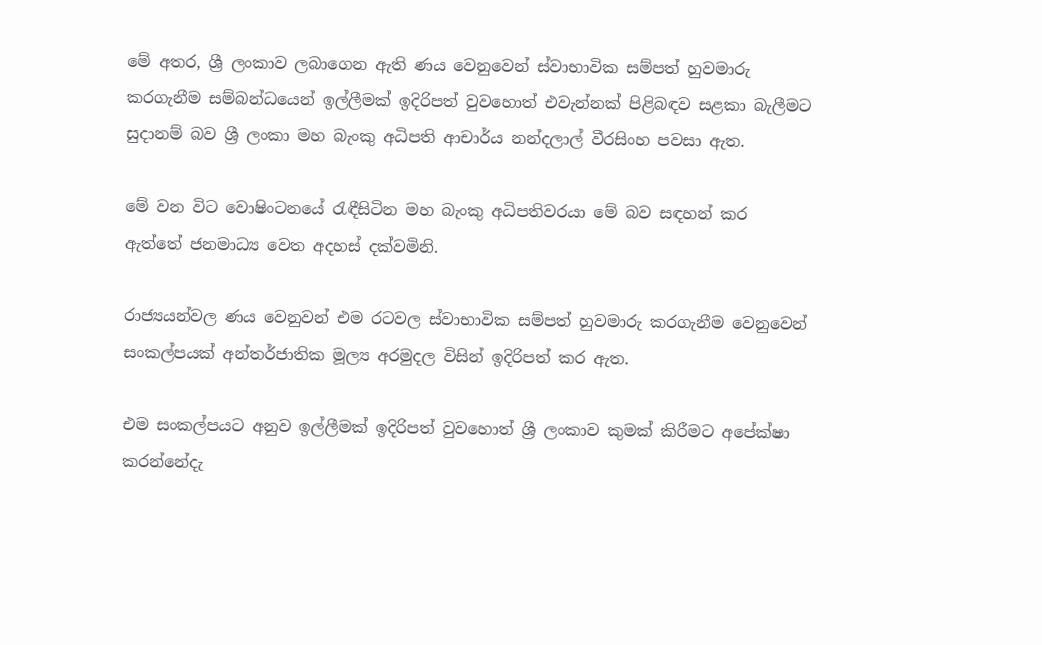මේ අතර, ශ්‍රී ලංකාව ලබාගෙන ඇති ණය වෙනුවෙන් ස්වාභාවික සම්පත් හුවමාරු කරගැනීම සම්බන්ධයෙන් ඉල්ලීමක් ඉදිරිපත් වුවහොත් එවැන්නක් පිළිබඳව සළකා බැලීමට සුදානම් බව ශ්‍රී ලංකා මහ බැංකු අධිපති ආචාර්ය නන්දලාල් වීරසිංහ පවසා ඇත.

මේ වන විට වොෂිංටනයේ රැඳීසිටින මහ බැංකු අධිපතිවරයා මේ බව සඳහන් කර ඇත්තේ ජනමාධ්‍ය වෙත අදහස් දක්වමිනි.

රාජ්‍යයන්වල ණය වෙනුවන් එම රටවල ස්වාභාවික සම්පත් හුවමාරු කරගැනීම වෙනුවෙන් සංකල්පයක් අන්තර්ජාතික මූල්‍ය අරමුදල විසින් ඉදිරිපත් කර ඇත.

එම සංකල්පයට අනුව ඉල්ලීමක් ඉදිරිපත් වුවහොත් ශ්‍රී ලංකාව කුමක් කිරීමට අපේක්ෂා කරන්නේදැ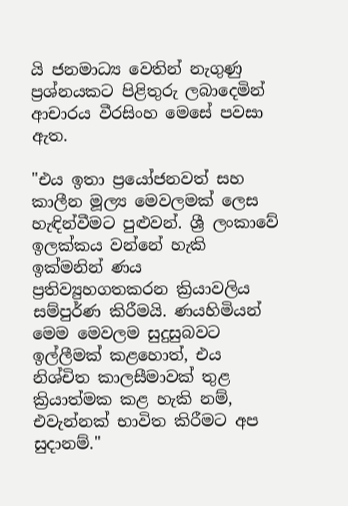යි ජනමාධ්‍ය වෙතින් නැගුණු ප්‍රශ්නයකට පිළිතුරු ලබාදෙමින් ආචාරය වීරසිංහ මෙසේ පවසා ඇත.

"එය ඉතා ප්‍රයෝජනවත් සහ කාලීන මූල්‍ය මෙවලමක් ලෙස හැඳින්වීමට පුළුවන්. ශ්‍රී ලංකාවේ ඉලක්කය වන්නේ හැකි ඉක්මනින් ණය ප්‍රතිව්‍යුහගතකරන ක්‍රියාවලිය සම්පුර්ණ කිරීමයි. ණයහිමියන් මෙම මෙවලම සුදුසුබවට ඉල්ලීමක් කළහොත්, එය නිශ්චිත කාලසීමාවක් තුළ ක්‍රියාත්මක කළ හැකි නම්, එවැන්නක් භාවිත කිරීමට අප සුදානම්."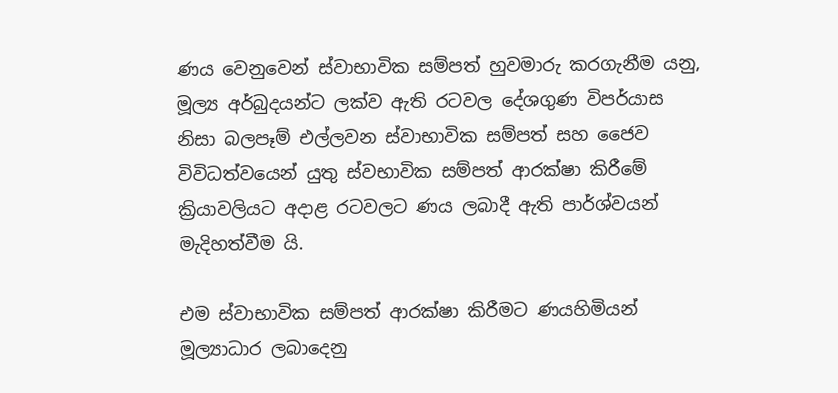ණය වෙනුවෙන් ස්වාභාවික සම්පත් හුවමාරු කරගැනීම යනු, මූල්‍ය අර්බුදයන්ට ලක්ව ඇති රටවල දේශගුණ විපර්යාස නිසා බලපෑම් එල්ලවන ස්වාභාවික සම්පත් සහ ජෛව විවිධත්වයෙන් යුතු ස්වභාවික සම්පත් ආරක්ෂා කිරීමේ ක්‍රියාවලියට අදාළ රටවලට ණය ලබාදී ඇති පාර්ශ්වයන් මැදිහත්වීම යි.

එම ස්වාභාවික සම්පත් ආරක්ෂා කිරීමට ණයහිමියන් මූල්‍යාධාර ලබාදෙනු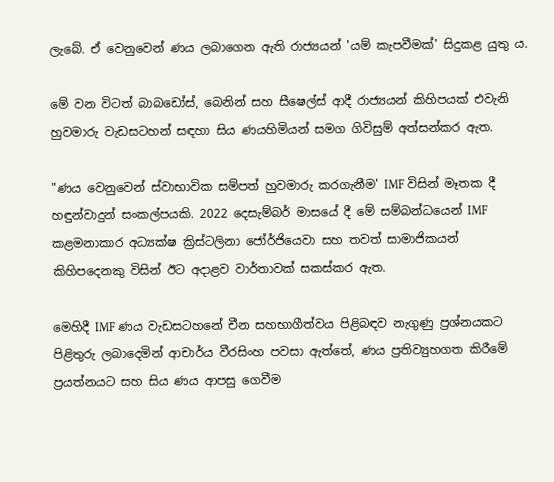ලැබේ. ඒ වෙනුවෙන් ණය ලබාගෙන ඇති රාජ්‍යයන් 'යම් කැපවීමක්' සිදුකළ යුතු ය.

මේ වන විටත් බාබඩෝස්, බෙනින් සහ සීෂෙල්ස් ආදී රාජ්‍යයන් කිහිපයක් එවැනි හුවමාරු වැඩසටහන් සඳහා සිය ණයහිමියන් සමග ගිවිසුම් අත්සන්කර ඇත.

"ණය වෙනුවෙන් ස්වාභාවික සම්පත් හුවමාරු කරගැනීම' IMF විසින් මෑතක දී හඳුන්වාදුන් සංකල්පයකි. 2022 දෙසැම්බර් මාසයේ දී මේ සම්බන්ධයෙන් IMF කළමනාකාර අධ්‍යක්ෂ ක්‍රිස්ටලිනා ජෝර්ජියෙවා සහ තවත් සාමාජිකයන් කිහිපදෙනකු විසින් ඊට අදාළව වාර්තාවක් සකස්කර ඇත.

මෙහිදී IMF ණය වැඩසටහනේ චීන සහභාගීත්වය පිළිබඳව නැගුණු ප්‍රශ්නයකට පිළිතුරු ලබාදෙමින් ආචාර්ය වීරසිංහ පවසා ඇත්තේ, ණය ප්‍රතිව්‍යුහගත කිරීමේ ප්‍රයත්නයට සහ සිය ණය ආපසු ගෙවීම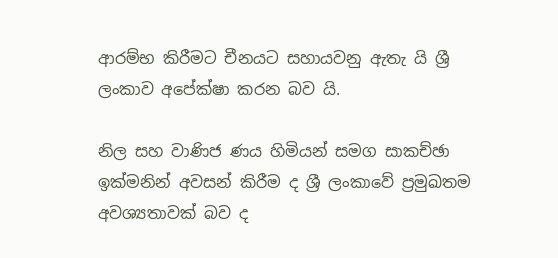ආරම්භ කිරීමට චීනයට සහායවනු ඇතැ යි ශ්‍රී ලංකාව අපේක්ෂා කරන බව යි.

නිල සහ වාණිජ ණය හිමියන් සමග සාකච්ඡා ඉක්මනින් අවසන් කිරීම ද ශ්‍රී ලංකාවේ ප්‍රමුඛතම අවශ්‍යතාවක් බව ද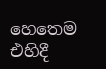හෙතෙම එහිදී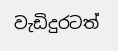වැඩිදුරටත්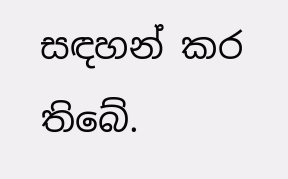සඳහන් කර තිබේ.